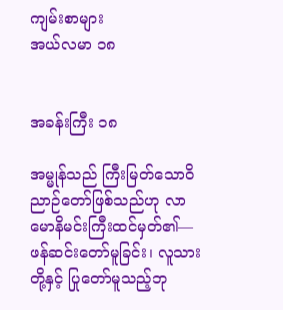ကျမ်းစာများ
အယ်လမာ ၁၈


အခန်းကြီး ၁၈

အမ္မုန်သည် ကြီးမြတ်သောဝိညာဉ်တော်ဖြစ်သည်ဟု လာမောနိမင်းကြီးထင်မှတ်၏—ဖန်ဆင်းတော်မူခြင်း၊ လူသားတို့နှင့် ပြုတော်မူသည့်ဘု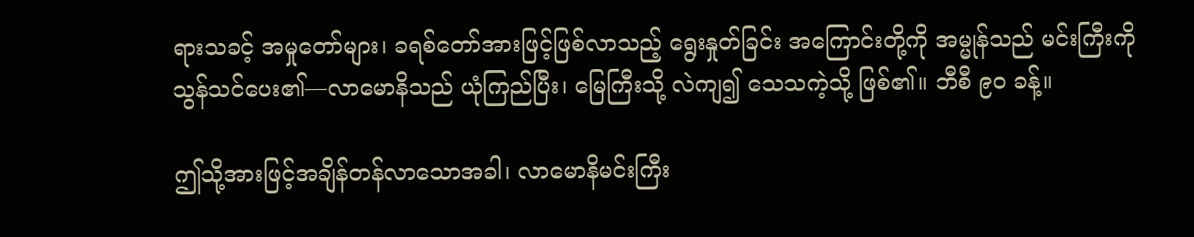ရားသခင့် အမှုတော်များ၊ ခရစ်တော်အားဖြင့်ဖြစ်လာသည့် ရွေးနှုတ်ခြင်း အကြောင်းတို့ကို အမ္မုန်သည် မင်းကြီးကို သွန်သင်ပေး၏—လာမောနိသည် ယုံကြည်ပြီး၊ မြေကြီးသို့ လဲကျ၍ သေသကဲ့သို့ ဖြစ်၏။ ဘီစီ ၉၀ ခန့်။

ဤသို့အားဖြင့်အချိန်တန်လာသောအခါ၊ လာမောနိမင်းကြီး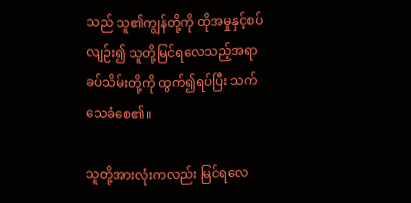သည် သူ၏ကျွန်တို့ကို ထိုအမှုနှင့်စပ်လျဉ်း၍ သူတို့မြင်ရလေသည့်အရာခပ်သိမ်းတို့ကို ထွက်၍ရပ်ပြီး သက်သေခံစေ၏။

သူတို့အားလုံးကလည်း မြင်ရလေ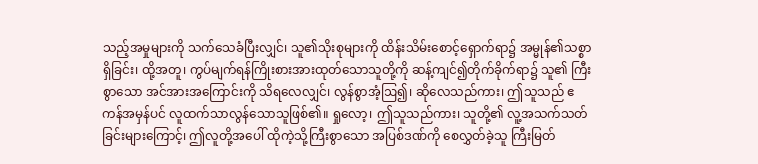သည့်အမှုများကို သက်သေခံပြီးလျှင်၊ သူ၏သိုးစုများကို ထိန်းသိမ်းစောင့်ရှောက်ရာ၌ အမ္မုန်၏သစ္စာရှိခြင်း၊ ထို့အတူ၊ ကွပ်မျက်ရန်ကြိုးစားအားထုတ်သောသူတို့ကို ဆန့်ကျင်၍တိုက်ခိုက်ရာ၌ သူ၏ ကြီးစွာသော အင်အားအကြောင်းကို သိရလေလျှင်၊ လွန်စွာအံ့ဩ၍၊ ဆိုလေသည်ကား၊ ဤသူသည် ဧကန်အမှန်ပင် လူထက်သာလွန်သောသူဖြစ်၏။ ရှုလော့၊ ဤသူသည်ကား၊ သူတို့၏ လူ့အသက်သတ်ခြင်းများကြောင့်၊ ဤလူတို့အပေါ် ထိုကဲ့သို့ကြီးစွာသော အပြစ်ဒဏ်ကို စေလွှတ်ခဲ့သူ ကြီးမြတ်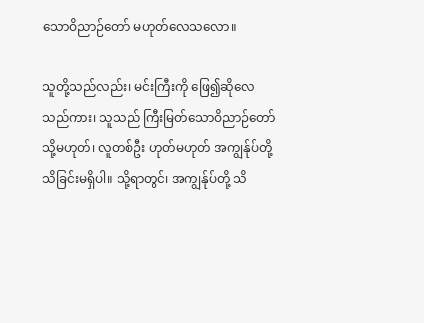သောဝိညာဉ်တော် မဟုတ်လေသလော။

သူတို့သည်လည်း၊ မင်းကြီးကို ဖြေ၍ဆိုလေသည်ကား၊ သူသည် ကြီးမြတ်သောဝိညာဉ်တော် သို့မဟုတ်၊ လူတစ်ဦး ဟုတ်မဟုတ် အကျွန်ုပ်တို့သိခြင်းမရှိပါ။ သို့ရာတွင်၊ အကျွန်ုပ်တို့ သိ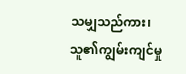သမျှသည်ကား၊ သူ၏ကျွမ်းကျင်မှု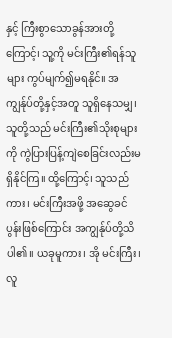နှင့် ကြီးစွာသောခွန်အားတို့ကြောင့်၊ သူ့ကို မင်းကြီး၏ရန်သူများ ကွပ်မျက်၍မရနိုင်။ အကျွန်ုပ်တို့နှင့်အတူ သူရှိနေသမျှ၊ သူတို့သည် မင်းကြီး၏သိုးစုများကို ကွဲပြားပြန့်ကျဲစေခြင်းလည်းမရှိနိုင်ကြ။ ထို့ကြောင့်၊ သူသည်ကား၊ မင်းကြီးအဖို့ အဆွေခင်ပွန်းဖြစ်ကြောင်း အကျွန်ုပ်တို့သိပါ၏။ ယခုမူကား၊ အို မင်းကြီး၊ လူ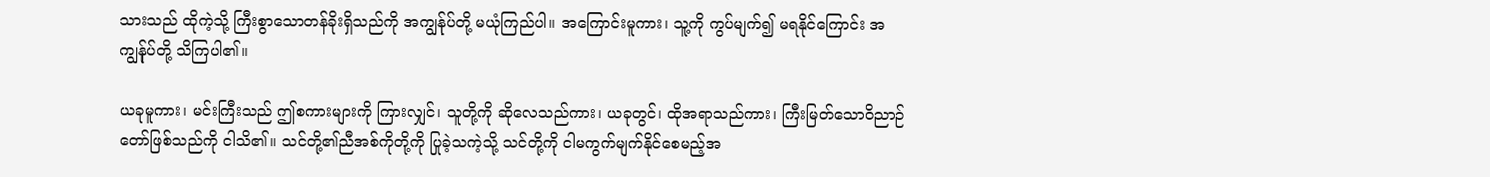သားသည် ထိုကဲ့သို့ ကြီးစွာသောတန်ခိုးရှိသည်ကို အကျွန်ုပ်တို့ မယုံကြည်ပါ။ အကြောင်းမူကား၊ သူ့ကို ကွပ်မျက်၍ မရနိုင်ကြောင်း အကျွန်ုပ်တို့ သိကြပါ၏။

ယခုမူကား၊ မင်းကြီးသည် ဤစကားများကို ကြားလျှင်၊ သူတို့ကို ဆိုလေသည်ကား၊ ယခုတွင်၊ ထိုအရာသည်ကား၊ ကြီးမြတ်သောဝိညာဉ်တော်ဖြစ်သည်ကို ငါသိ၏။ သင်တို့၏ညီအစ်ကိုတို့ကို ပြုခဲ့သကဲ့သို့ သင်တို့ကို ငါမကွက်မျက်နိုင်စေမည့်အ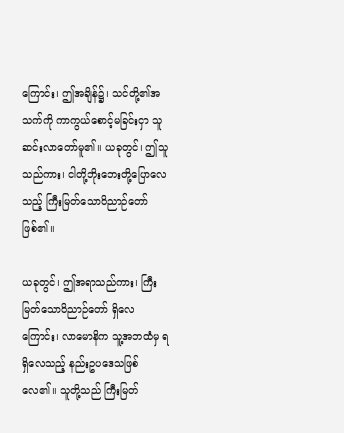ကြောင်း၊ ဤအချိန်၌၊ သင်တို့၏အသက်ကို ကာကွယ်စောင့်မခြင်းငှာ သူဆင်းလာတော်မူ၏။ ယခုတွင်၊ ဤသူသည်ကား၊ ငါတို့ဘိုးဘေးတို့ပြောလေသည့် ကြီးမြတ်သောဝိညာဉ်တော်ဖြစ်၏။

ယခုတွင်၊ ဤအရာသည်ကား၊ ကြီးမြတ်သောဝိညာဉ်တော် ရှိလေကြောင်း၊ လာမောနိက သူ့အဘထံမှ ရရှိလေသည့် နည်းဥပဒေသဖြစ်လေ၏။ သူတို့သည် ကြီးမြတ်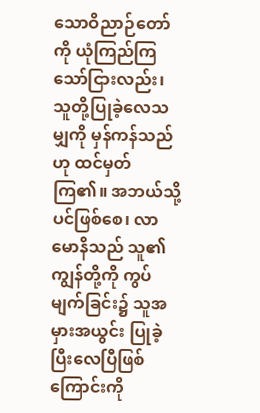သောဝိညာဉ်တော်ကို ယုံကြည်ကြသော်ငြားလည်း၊ သူတို့ပြုခဲ့လေသမျှကို မှန်ကန်သည်ဟု ထင်မှတ်ကြ၏။ အဘယ်သို့ပင်ဖြစ်စေ၊ လာမောနိသည် သူ၏ကျွန်တို့ကို ကွပ်မျက်ခြင်း၌ သူအမှားအယွင်း ပြုခဲ့ပြီးလေပြီဖြစ်ကြောင်းကို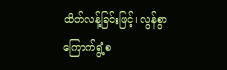ထိတ်လန့်ခြင်းဖြင့်၊ လွန်စွာကြောက်ရွံ့စ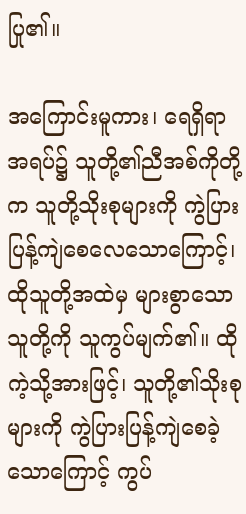ပြု၏။

အကြောင်းမူကား၊ ရေရှိရာအရပ်၌ သူတို့၏ညီအစ်ကိုတို့က သူတို့သိုးစုများကို ကွဲပြားပြန့်ကျဲစေလေသောကြောင့်၊ ထိုသူတို့အထဲမှ များစွာသောသူတို့ကို သူကွပ်မျက်၏။ ထိုကဲ့သို့အားဖြင့်၊ သူတို့၏သိုးစုများကို ကွဲပြားပြန့်ကျဲစေခဲ့သောကြောင့် ကွပ်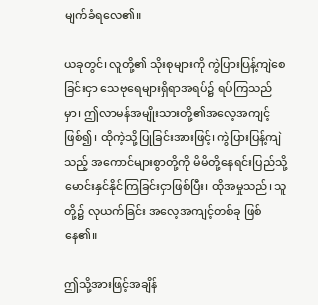မျက်ခံရလေ၏။

ယခုတွင်၊ လူတို့၏ သိုးစုများကို ကွဲပြားပြန့်ကျဲစေခြင်းငှာ သေဗုရေများရှိရာအရပ်၌ ရပ်ကြသည်မှာ၊ ဤလာမန်အမျိုးသားတို့၏အလေ့အကျင့်ဖြစ်၍၊ ထိုကဲ့သို့ပြုခြင်းအားဖြင့်၊ ကွဲပြားပြန့်ကျဲသည့် အကောင်များစွာတို့ကို မိမိတို့နေရင်းပြည်သို့ မောင်းနှင်နိုင်ကြခြင်းငှာဖြစ်ပြီး၊ ထိုအမှုသည်၊ သူတို့၌ လုယက်ခြင်း အလေ့အကျင့်တစ်ခု ဖြစ်နေ၏။

ဤသို့အားဖြင့်အချိန်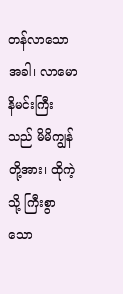တန်လာသောအခါ၊ လာမောနိမင်းကြီးသည် မိမိကျွန်တို့အား၊ ထိုကဲ့သို့ ကြီးစွာသော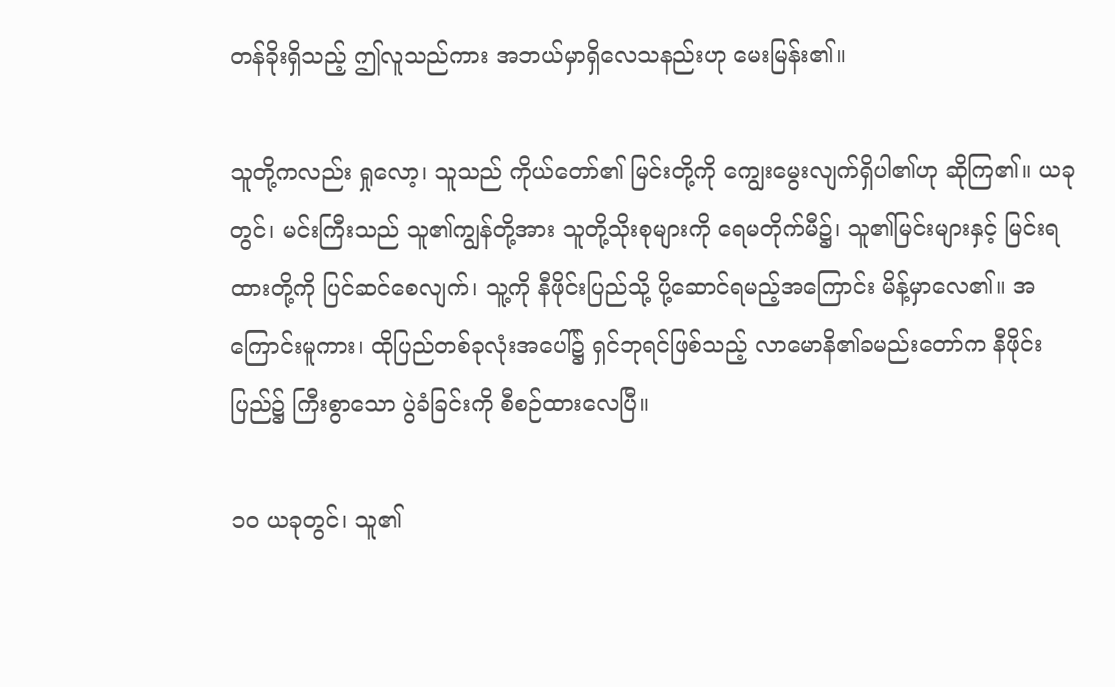တန်ခိုးရှိသည့် ဤလူသည်ကား အဘယ်မှာရှိလေသနည်းဟု မေးမြန်း၏။

သူတို့ကလည်း ရှုလော့၊ သူသည် ကိုယ်တော်၏ မြင်းတို့ကို ကျွေးမွေးလျက်ရှိပါ၏ဟု ဆိုကြ၏။ ယခုတွင်၊ မင်းကြီးသည် သူ၏ကျွန်တို့အား သူတို့သိုးစုများကို ရေမတိုက်မီ၌၊ သူ၏မြင်းများနှင့် မြင်းရထားတို့ကို ပြင်ဆင်စေလျက်၊ သူ့ကို နီဖိုင်းပြည်သို့ ပို့ဆောင်ရမည့်အကြောင်း မိန့်မှာလေ၏။ အကြောင်းမူကား၊ ထိုပြည်တစ်ခုလုံးအပေါ်၌ ရှင်ဘုရင်ဖြစ်သည့် လာမောနိ၏ခမည်းတော်က နီဖိုင်းပြည်၌ ကြီးစွာသော ပွဲခံခြင်းကို စီစဉ်ထားလေပြီ။

၁၀ ယခုတွင်၊ သူ၏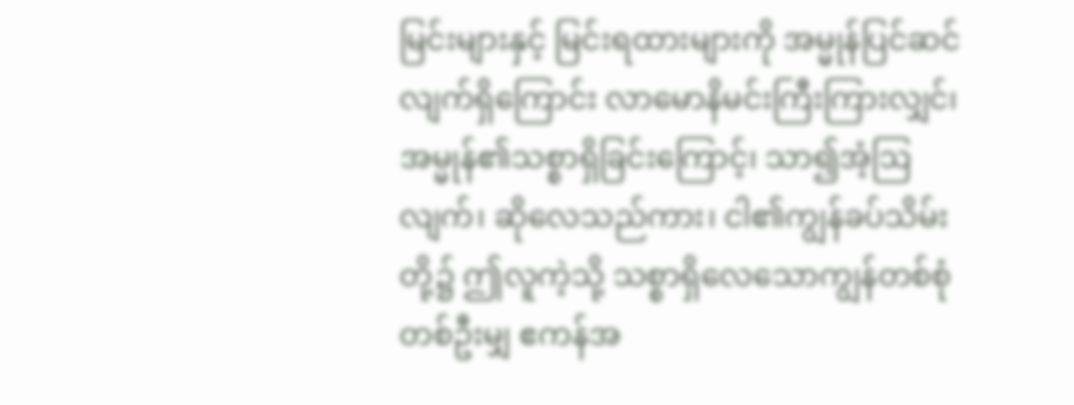မြင်းများနှင့် မြင်းရထားများကို အမ္မုန်ပြင်ဆင်လျက်ရှိကြောင်း လာမောနိမင်းကြီးကြားလျှင်၊ အမ္မုန်၏သစ္စာရှိခြင်းကြောင့်၊ သာ၍အံ့ဩလျက်၊ ဆိုလေသည်ကား၊ ငါ၏ကျွန်ခပ်သိမ်းတို့၌ ဤလူကဲ့သို့ သစ္စာရှိလေသောကျွန်တစ်စုံတစ်ဦးမျှ ဧကန်အ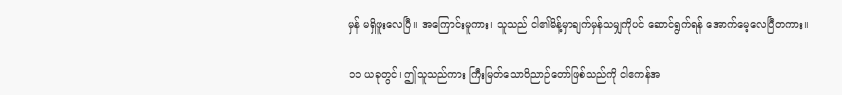မှန် မရှိဖူးလေပြီ။ အကြောင်းမူကား၊ သူသည် ငါ၏မိန့်မှာချက်မှန်သမျှကိုပင် ဆောင်ရွက်ရန် အောက်မေ့လေပြီတကား။

၁၁ ယခုတွင်၊ ဤသူသည်ကား ကြီးမြတ်သောဝိညာဉ်တော်ဖြစ်သည်ကို ငါဧကန်အ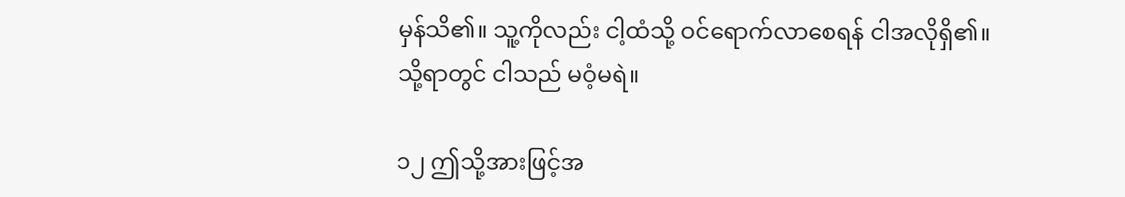မှန်သိ၏။ သူ့ကိုလည်း ငါ့ထံသို့ ဝင်ရောက်လာစေရန် ငါအလိုရှိ၏။ သို့ရာတွင် ငါသည် မဝံ့မရဲ။

၁၂ ဤသို့အားဖြင့်အ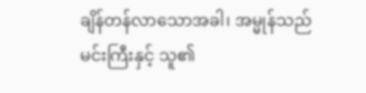ချိန်တန်လာသောအခါ၊ အမ္မုန်သည် မင်းကြီးနှင့် သူ၏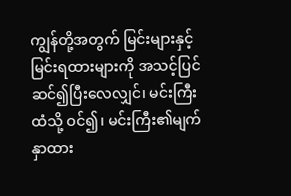ကျွန်တို့အတွက် မြင်းများနှင့် မြင်းရထားများကို အသင့်ပြင်ဆင်၍ပြီးလေလျှင်၊ မင်းကြီးထံသို့ ဝင်၍၊ မင်းကြီး၏မျက်နှာထား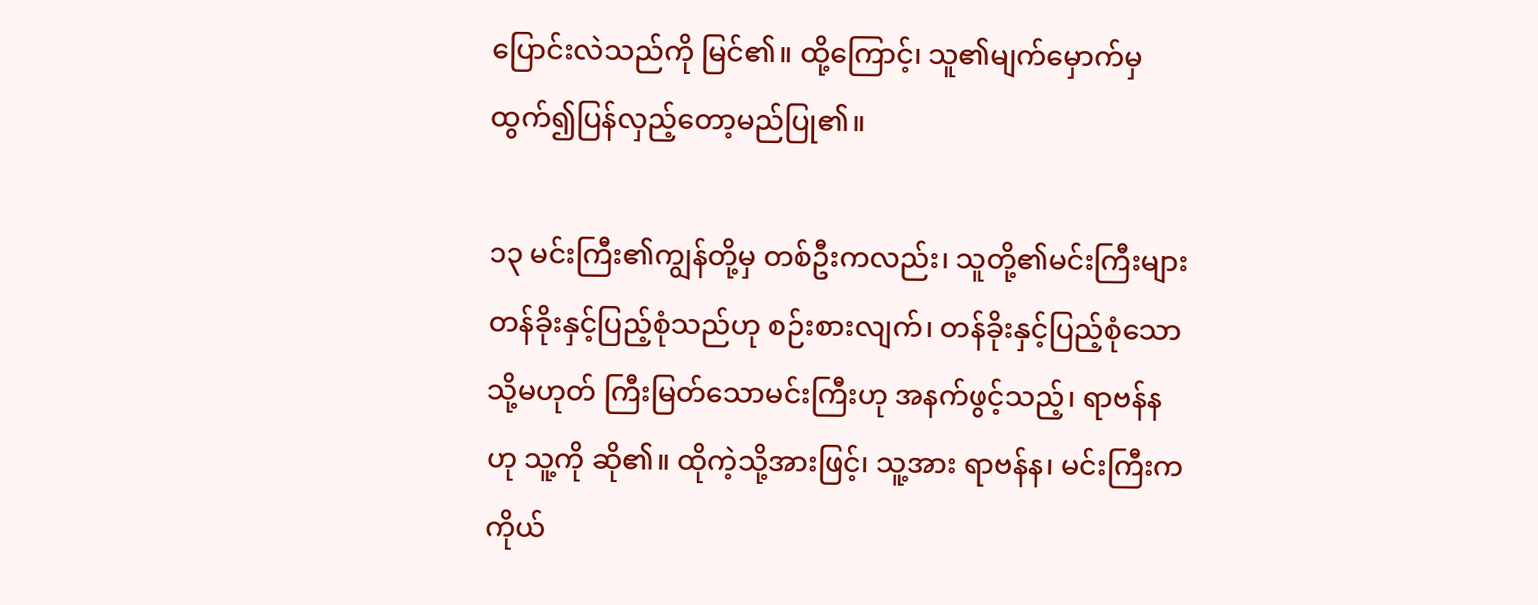ပြောင်းလဲသည်ကို မြင်၏။ ထို့ကြောင့်၊ သူ၏မျက်မှောက်မှ ထွက်၍ပြန်လှည့်တော့မည်ပြု၏။

၁၃ မင်းကြီး၏ကျွန်တို့မှ တစ်ဦးကလည်း၊ သူတို့၏မင်းကြီးများတန်ခိုးနှင့်ပြည့်စုံသည်ဟု စဉ်းစားလျက်၊ တန်ခိုးနှင့်ပြည့်စုံသော သို့မဟုတ် ကြီးမြတ်သောမင်းကြီးဟု အနက်ဖွင့်သည့်၊ ရာဗန်နဟု သူ့ကို ဆို၏။ ထိုကဲ့သို့အားဖြင့်၊ သူ့အား ရာဗန်န၊ မင်းကြီးက ကိုယ်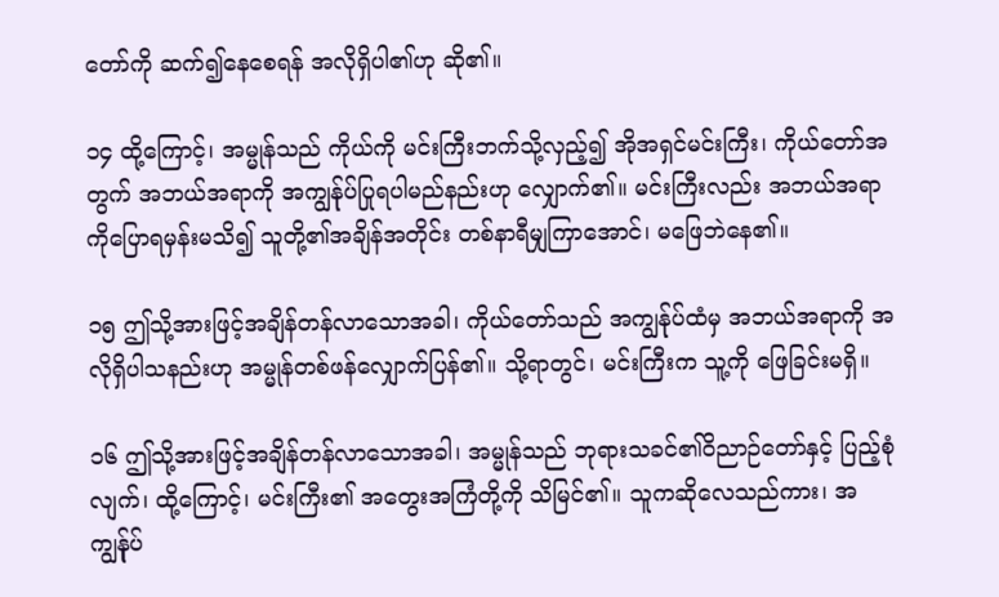တော်ကို ဆက်၍နေစေရန် အလိုရှိပါ၏ဟု ဆို၏။

၁၄ ထို့ကြောင့်၊ အမ္မုန်သည် ကိုယ်ကို မင်းကြီးဘက်သို့လှည့်၍ အိုအရှင်မင်းကြီး၊ ကိုယ်တော်အတွက် အဘယ်အရာကို အကျွန်ုပ်ပြုရပါမည်နည်းဟု လျှောက်၏။ မင်းကြီးလည်း အဘယ်အရာကိုပြောရမှန်းမသိ၍ သူတို့၏အချိန်အတိုင်း တစ်နာရီမျှကြာအောင်၊ မဖြေဘဲနေ၏။

၁၅ ဤသို့အားဖြင့်အချိန်တန်လာသောအခါ၊ ကိုယ်တော်သည် အကျွန်ုပ်ထံမှ အဘယ်အရာကို အလိုရှိပါသနည်းဟု အမ္မုန်တစ်ဖန်လျှောက်ပြန်၏။ သို့ရာတွင်၊ မင်းကြီးက သူ့ကို ဖြေခြင်းမရှိ။

၁၆ ဤသို့အားဖြင့်အချိန်တန်လာသောအခါ၊ အမ္မုန်သည် ဘုရားသခင်၏ဝိညာဉ်တော်နှင့် ပြည့်စုံလျက်၊ ထို့ကြောင့်၊ မင်းကြီး၏ အတွေးအကြံတို့ကို သိမြင်၏။ သူကဆိုလေသည်ကား၊ အကျွန်ုပ်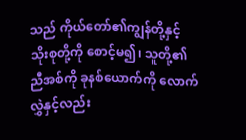သည် ကိုယ်တော်၏ကျွန်တို့နှင့် သိုးစုတို့ကို စောင့်မ၍၊ သူတို့၏ညီအစ်ကို ခုနစ်ယောက်ကို လောက်လွှဲနှင့်လည်း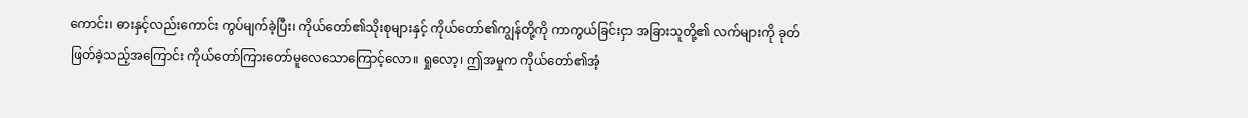ကောင်း၊ ဓားနှင့်လည်းကောင်း ကွပ်မျက်ခဲ့ပြီး၊ ကိုယ်တော်၏သိုးစုများနှင့် ကိုယ်တော်၏ကျွန်တို့ကို ကာကွယ်ခြင်းငှာ အခြားသူတို့၏ လက်များကို ခုတ်ဖြတ်ခဲ့သည့်အကြောင်း ကိုယ်တော်ကြားတော်မူလေသောကြောင့်လော။ ရှုလော့၊ ဤအမှုက ကိုယ်တော်၏အံ့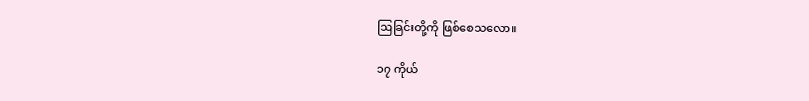ဩခြင်းတို့ကို ဖြစ်စေသလော။

၁၇ ကိုယ်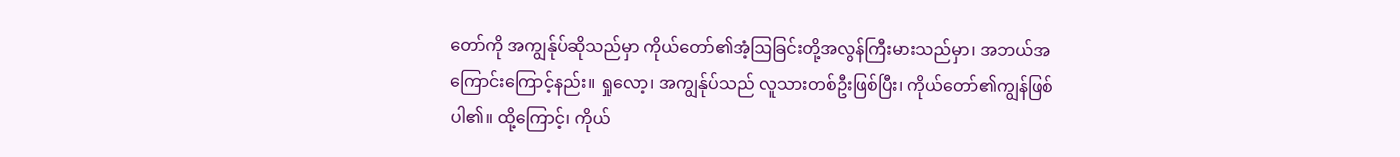တော်ကို အကျွန်ုပ်ဆိုသည်မှာ ကိုယ်တော်၏အံ့ဩခြင်းတို့အလွန်ကြီးမားသည်မှာ၊ အဘယ်အကြောင်းကြောင့်နည်း။ ရှုလော့၊ အကျွန်ုပ်သည် လူသားတစ်ဦးဖြစ်ပြီး၊ ကိုယ်တော်၏ကျွန်ဖြစ်ပါ၏။ ထို့ကြောင့်၊ ကိုယ်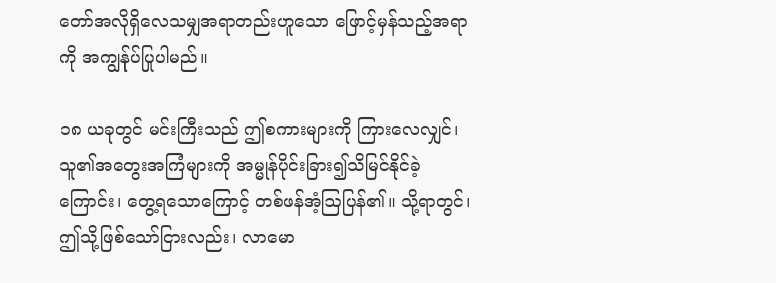တော်အလိုရှိလေသမျှအရာတည်းဟူသော ဖြောင့်မှန်သည့်အရာကို အကျွန်ုပ်ပြုပါမည်။

၁၈ ယခုတွင် မင်းကြီးသည် ဤစကားများကို ကြားလေလျှင်၊ သူ၏အတွေးအကြံများကို အမ္မုန်ပိုင်းခြား၍သိမြင်နိုင်ခဲ့ကြောင်း၊ တွေ့ရသောကြောင့် တစ်ဖန်အံ့ဩပြန်၏။ သို့ရာတွင်၊ ဤသို့ဖြစ်သော်ငြားလည်း၊ လာမော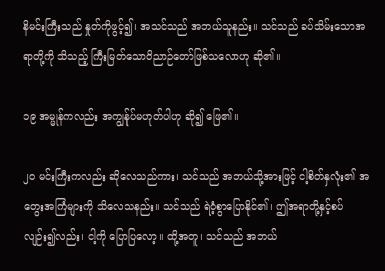နိမင်းကြီးသည် နှုတ်ကိုဖွင့်၍၊ အသင်သည် အဘယ်သူနည်း။ သင်သည် ခပ်သိမ်းသောအရာတို့ကို သိသည့် ကြီးမြတ်သောဝိညာဉ်တော်ဖြစ်သလောဟု ဆို၏။

၁၉ အမ္မုန်ကလည်း အကျွန်ုပ်မဟုတ်ပါဟု ဆို၍ ဖြေ၏။

၂၀ မင်းကြီးကလည်း ဆိုလေသည်ကား၊ သင်သည် အဘယ်သို့အားဖြင့် ငါ့စိတ်နှလုံး၏ အတွေးအကြံများကို သိလေသနည်း။ သင်သည် ရဲဝံ့စွာပြောနိုင်၏၊ ဤအရာတို့နှင့်စပ်လျဉ်း၍လည်း၊ ငါ့ကို ပြောပြလော့။ ထို့အတူ၊ သင်သည် အဘယ်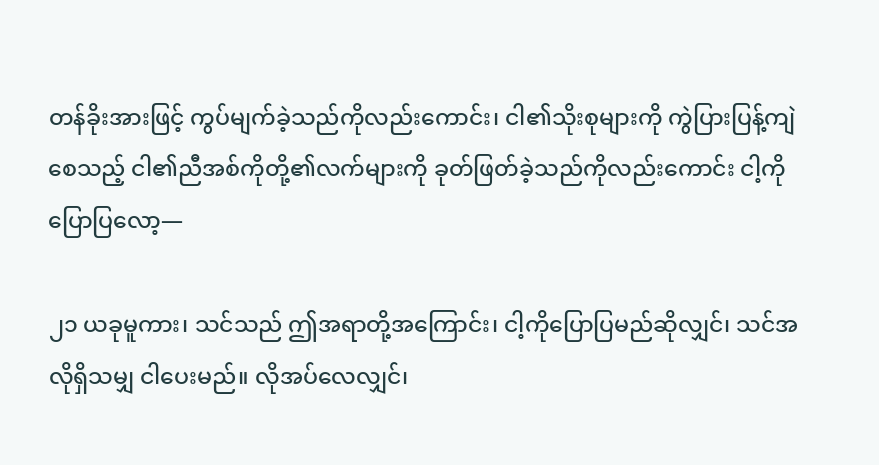တန်ခိုးအားဖြင့် ကွပ်မျက်ခဲ့သည်ကိုလည်းကောင်း၊ ငါ၏သိုးစုများကို ကွဲပြားပြန့်ကျဲစေသည့် ငါ၏ညီအစ်ကိုတို့၏လက်များကို ခုတ်ဖြတ်ခဲ့သည်ကိုလည်းကောင်း ငါ့ကို ပြောပြလော့—

၂၁ ယခုမူကား၊ သင်သည် ဤအရာတို့အကြောင်း၊ ငါ့ကိုပြောပြမည်ဆိုလျှင်၊ သင်အလိုရှိသမျှ ငါပေးမည်။ လိုအပ်လေလျှင်၊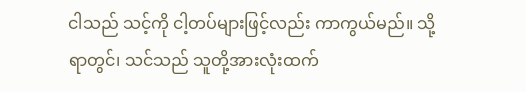ငါသည် သင့်ကို ငါ့တပ်များဖြင့်လည်း ကာကွယ်မည်။ သို့ရာတွင်၊ သင်သည် သူတို့အားလုံးထက်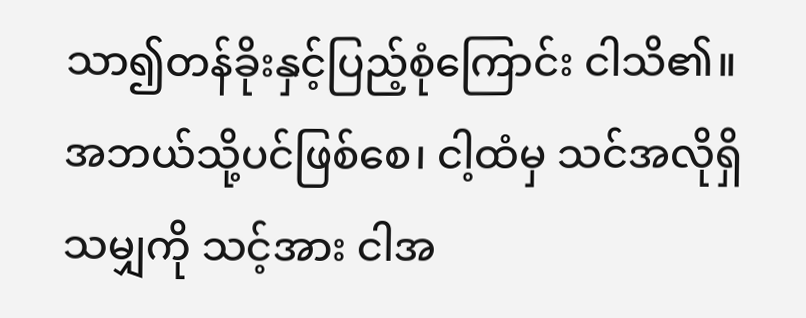သာ၍တန်ခိုးနှင့်ပြည့်စုံကြောင်း ငါသိ၏။ အဘယ်သို့ပင်ဖြစ်စေ၊ ငါ့ထံမှ သင်အလိုရှိသမျှကို သင့်အား ငါအ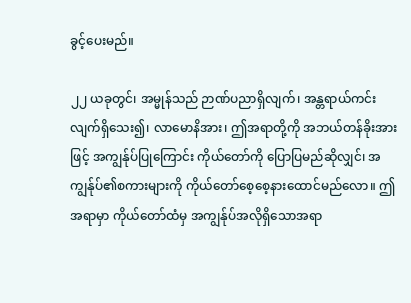ခွင့်ပေးမည်။

၂၂ ယခုတွင်၊ အမ္မုန်သည် ဉာဏ်ပညာရှိလျက်၊ အန္တရာယ်ကင်းလျက်ရှိသေး၍၊ လာမောနိအား၊ ဤအရာတို့ကို အဘယ်တန်ခိုးအားဖြင့် အကျွန်ုပ်ပြုကြောင်း ကိုယ်တော်ကို ပြောပြမည်ဆိုလျှင်၊ အကျွန်ုပ်၏စကားများကို ကိုယ်တော်စေ့စေ့နားထောင်မည်လော။ ဤအရာမှာ ကိုယ်တော်ထံမှ အကျွန်ုပ်အလိုရှိသောအရာ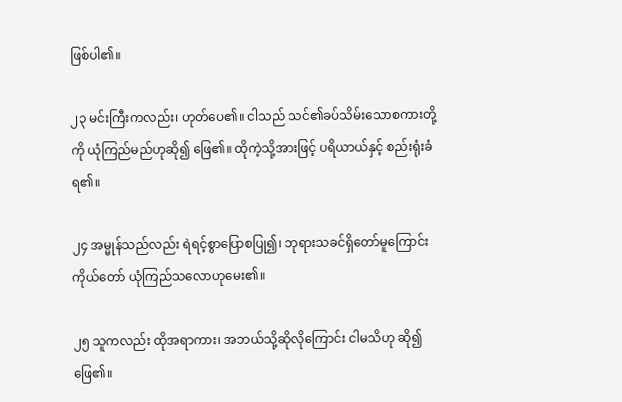ဖြစ်ပါ၏။

၂၃ မင်းကြီးကလည်း၊ ဟုတ်ပေ၏။ ငါသည် သင်၏ခပ်သိမ်းသောစကားတို့ကို ယုံကြည်မည်ဟုဆို၍ ဖြေ၏။ ထိုကဲ့သို့အားဖြင့် ပရိယာယ်နှင့် စည်းရုံးခံရ၏။

၂၄ အမ္မုန်သည်လည်း ရဲရင့်စွာပြောစပြု၍၊ ဘုရားသခင်ရှိတော်မူကြောင်း ကိုယ်တော် ယုံကြည်သလောဟုမေး၏။

၂၅ သူကလည်း ထိုအရာကား၊ အဘယ်သို့ဆိုလိုကြောင်း ငါမသိဟု ဆို၍ဖြေ၏။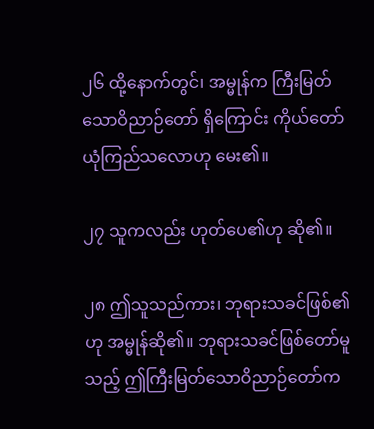၂၆ ထို့နောက်တွင်၊ အမ္မုန်က ကြီးမြတ်သောဝိညာဉ်တော် ရှိကြောင်း ကိုယ်တော် ယုံကြည်သလောဟု မေး၏။

၂၇ သူကလည်း ဟုတ်ပေ၏ဟု ဆို၏။

၂၈ ဤသူသည်ကား၊ ဘုရားသခင်ဖြစ်၏ဟု အမ္မုန်ဆို၏။ ဘုရားသခင်ဖြစ်တော်မူသည့် ဤကြီးမြတ်သောဝိညာဉ်တော်က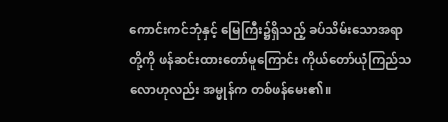ကောင်းကင်ဘုံနှင့် မြေကြီး၌ရှိသည့် ခပ်သိမ်းသောအရာတို့ကို ဖန်ဆင်းထားတော်မူကြောင်း ကိုယ်တော်ယုံကြည်သလောဟုလည်း အမ္မုန်က တစ်ဖန်မေး၏။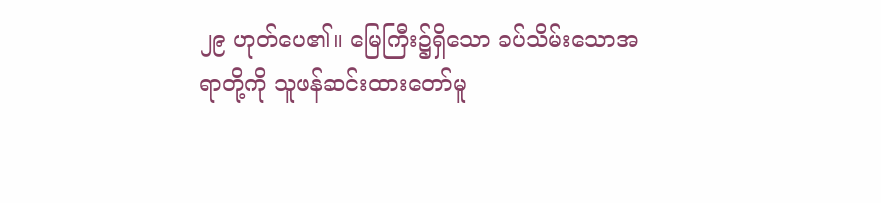၂၉ ဟုတ်ပေ၏။ မြေကြီး၌ရှိသော ခပ်သိမ်းသောအရာတို့ကို သူဖန်ဆင်းထားတော်မူ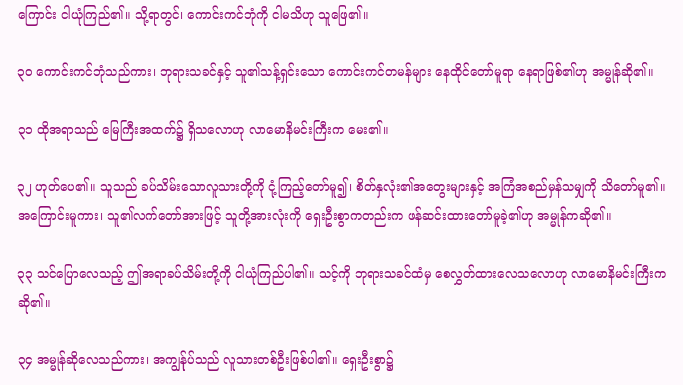ကြောင်း ငါယုံကြည်၏။ သို့ရာတွင်၊ ကောင်းကင်ဘုံကို ငါမသိဟု သူဖြေ၏။

၃၀ ကောင်းကင်ဘုံသည်ကား၊ ဘုရားသခင်နှင့် သူ၏သန့်ရှင်းသော ကောင်းကင်တမန်များ နေထိုင်တော်မူရာ နေရာဖြစ်၏ဟု အမ္မုန်ဆို၏။

၃၁ ထိုအရာသည် မြေကြီးအထက်၌ ရှိသလောဟု လာမောနိမင်းကြီးက မေး၏။

၃၂ ဟုတ်ပေ၏။ သူသည် ခပ်သိမ်းသောလူသားတို့ကို ငုံ့ကြည့်တော်မူ၍၊ စိတ်နှလုံး၏အတွေးများနှင့် အကြံအစည်မှန်သမျှကို သိတော်မူ၏။ အကြောင်းမူကား၊ သူ၏လက်တော်အားဖြင့် သူတို့အားလုံးကို ရှေးဦးစွာကတည်းက ဖန်ဆင်းထားတော်မူခဲ့၏ဟု အမ္မုန်ကဆို၏။

၃၃ သင်ပြောလေသည့် ဤအရာခပ်သိမ်းတို့ကို ငါယုံကြည်ပါ၏။ သင့်ကို ဘုရားသခင်ထံမှ စေလွှတ်ထားလေသလောဟု လာမောနိမင်းကြီးက ဆို၏။

၃၄ အမ္မုန်ဆိုလေသည်ကား၊ အကျွန်ုပ်သည် လူသားတစ်ဦးဖြစ်ပါ၏။ ရှေးဦးစွာ၌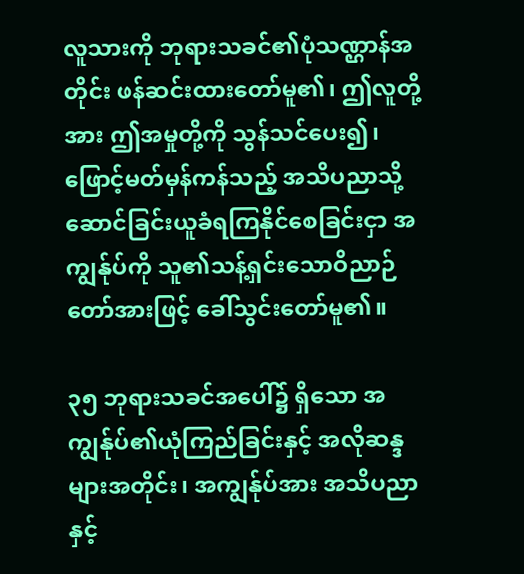လူသားကို ဘုရားသခင်၏ပုံသဏ္ဌာန်အတိုင်း ဖန်ဆင်းထားတော်မူ၏၊ ဤလူတို့အား ဤအမှုတို့ကို သွန်သင်ပေး၍၊ ဖြောင့်မတ်မှန်ကန်သည့် အသိပညာသို့ ဆောင်ခြင်းယူခံရကြနိုင်စေခြင်းငှာ အကျွန်ုပ်ကို သူ၏သန့်ရှင်းသောဝိညာဉ်တော်အားဖြင့် ခေါ်သွင်းတော်မူ၏။

၃၅ ဘုရားသခင်အပေါ်၌ ရှိသော အကျွန်ုပ်၏ယုံကြည်ခြင်းနှင့် အလိုဆန္ဒများအတိုင်း၊ အကျွန်ုပ်အား အသိပညာနှင့်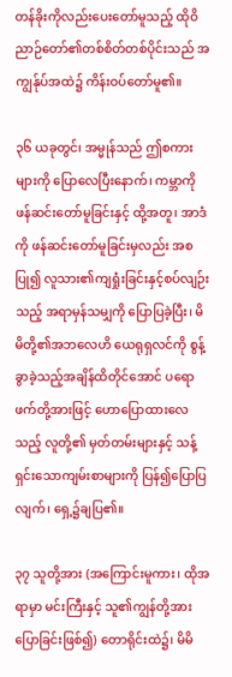တန်ခိုးကိုလည်းပေးတော်မူသည့် ထိုဝိညာဉ်တော်၏တစ်စိတ်တစ်ပိုင်းသည် အကျွန်ုပ်အထဲ၌ ကိန်းဝပ်တော်မူ၏။

၃၆ ယခုတွင်၊ အမ္မုန်သည် ဤစကားများကို ပြောလေပြီးနောက်၊ ကမ္ဘာကို ဖန်ဆင်းတော်မူခြင်းနှင့် ထို့အတူ၊ အာဒံကို ဖန်ဆင်းတော်မူခြင်းမှလည်း အစပြု၍ လူသား၏ကျရှုံးခြင်းနှင့်စပ်လျဉ်းသည့် အရာမှန်သမျှကို ပြောပြခဲ့ပြီး၊ မိမိတို့၏အဘလေဟိ ယေရုရှလင်ကို စွန့်ခွာခဲ့သည့်အချိန်ထိတိုင်အောင် ပရောဖက်တို့အားဖြင့် ဟောပြောထားလေသည့် လူတို့၏ မှတ်တမ်းများနှင့် သန့်ရှင်းသောကျမ်းစာများကို ပြန်၍ပြောပြလျက်၊ ရှေ့၌ချပြ၏။

၃၇ သူတို့အား (အကြောင်းမူကား၊ ထိုအရာမှာ မင်းကြီးနှင့် သူ၏ကျွန်တို့အား ပြောခြင်းဖြစ်၍) တောရိုင်းထဲ၌၊ မိမိ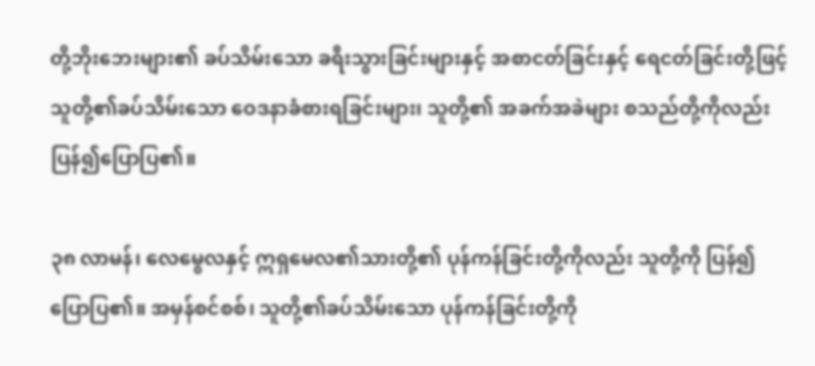တို့ဘိုးဘေးများ၏ ခပ်သိမ်းသော ခရီးသွားခြင်းများနှင့် အစာငတ်ခြင်းနှင့် ရေငတ်ခြင်းတို့ဖြင့် သူတို့၏ခပ်သိမ်းသော ဝေဒနာခံစားရခြင်းများ၊ သူတို့၏ အခက်အခဲများ စသည်တို့ကိုလည်း ပြန်၍ပြောပြ၏။

၃၈ လာမန်၊ လေမွေလနှင့် ဣရှမေလ၏သားတို့၏ ပုန်ကန်ခြင်းတို့ကိုလည်း သူတို့ကို ပြန်၍ပြောပြ၏။ အမှန်စင်စစ်၊ သူတို့၏ခပ်သိမ်းသော ပုန်ကန်ခြင်းတို့ကို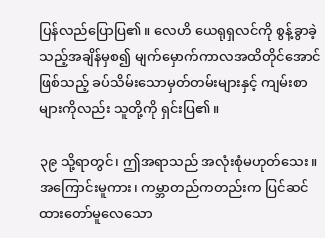ပြန်လည်ပြောပြ၏။ လေဟိ ယေရုရှလင်ကို စွန့်ခွာခဲ့သည့်အချိန်မှစ၍ မျက်မှောက်ကာလအထိတိုင်အောင်ဖြစ်သည့် ခပ်သိမ်းသောမှတ်တမ်းများနှင့် ကျမ်းစာများကိုလည်း သူတို့ကို ရှင်းပြ၏။

၃၉ သို့ရာတွင်၊ ဤအရာသည် အလုံးစုံမဟုတ်သေး။ အကြောင်းမူကား၊ ကမ္ဘာတည်ကတည်းက ပြင်ဆင်ထားတော်မူလေသော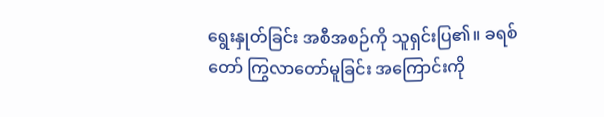ရွေးနှုတ်ခြင်း အစီအစဉ်ကို သူရှင်းပြ၏။ ခရစ်တော် ကြွလာတော်မူခြင်း အကြောင်းကို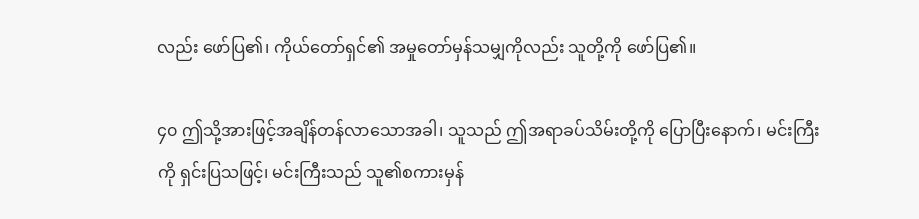လည်း ဖော်ပြ၏၊ ကိုယ်တော်ရှင်၏ အမှုတော်မှန်သမျှကိုလည်း သူတို့ကို ဖော်ပြ၏။

၄၀ ဤသို့အားဖြင့်အချိန်တန်လာသောအခါ၊ သူသည် ဤအရာခပ်သိမ်းတို့ကို ပြောပြီးနောက်၊ မင်းကြီးကို ရှင်းပြသဖြင့်၊ မင်းကြီးသည် သူ၏စကားမှန်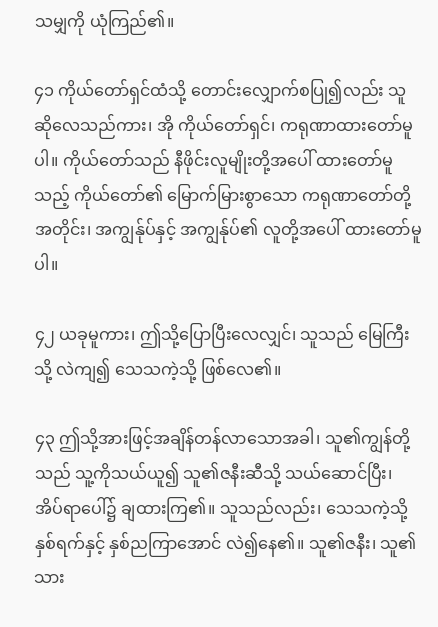သမျှကို ယုံကြည်၏။

၄၁ ကိုယ်တော်ရှင်ထံသို့ တောင်းလျှောက်စပြု၍လည်း သူဆိုလေသည်ကား၊ အို ကိုယ်တော်ရှင်၊ ကရုဏာထားတော်မူပါ။ ကိုယ်တော်သည် နီဖိုင်းလူမျိုးတို့အပေါ် ထားတော်မူသည့် ကိုယ်တော်၏ မြောက်မြားစွာသော ကရုဏာတော်တို့အတိုင်း၊ အကျွန်ုပ်နှင့် အကျွန်ုပ်၏ လူတို့အပေါ် ထားတော်မူပါ။

၄၂ ယခုမူကား၊ ဤသို့ပြောပြီးလေလျှင်၊ သူသည် မြေကြီးသို့ လဲကျ၍ သေသကဲ့သို့ ဖြစ်လေ၏။

၄၃ ဤသို့အားဖြင့်အချိန်တန်လာသောအခါ၊ သူ၏ကျွန်တို့သည် သူ့ကိုသယ်ယူ၍ သူ၏ဇနီးဆီသို့ သယ်ဆောင်ပြီး၊ အိပ်ရာပေါ်၌ ချထားကြ၏။ သူသည်လည်း၊ သေသကဲ့သို့ နှစ်ရက်နှင့် နှစ်ညကြာအောင် လဲ၍နေ၏။ သူ၏ဇနီး၊ သူ၏သား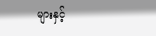များနှင့်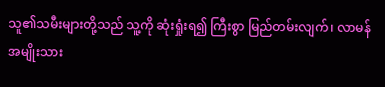သူ၏သမီးများတို့သည် သူ့ကို ဆုံးရှုံးရ၍ ကြီးစွာ မြည်တမ်းလျက်၊ လာမန်အမျိုးသား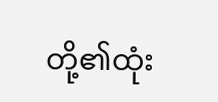တို့၏ထုံး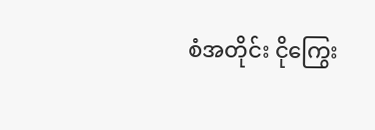စံအတိုင်း ငိုကြွေး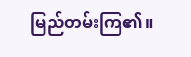မြည်တမ်းကြ၏။